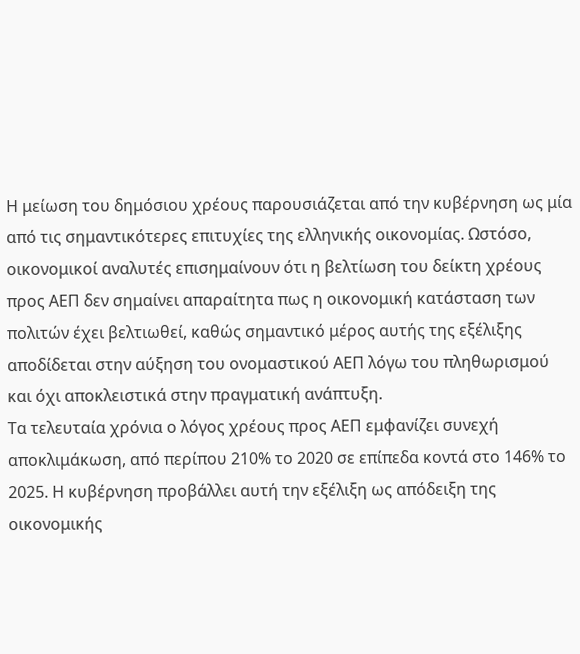Η μείωση του δημόσιου χρέους παρουσιάζεται από την κυβέρνηση ως μία από τις σημαντικότερες επιτυχίες της ελληνικής οικονομίας. Ωστόσο, οικονομικοί αναλυτές επισημαίνουν ότι η βελτίωση του δείκτη χρέους προς ΑΕΠ δεν σημαίνει απαραίτητα πως η οικονομική κατάσταση των πολιτών έχει βελτιωθεί, καθώς σημαντικό μέρος αυτής της εξέλιξης αποδίδεται στην αύξηση του ονομαστικού ΑΕΠ λόγω του πληθωρισμού και όχι αποκλειστικά στην πραγματική ανάπτυξη.
Τα τελευταία χρόνια ο λόγος χρέους προς ΑΕΠ εμφανίζει συνεχή αποκλιμάκωση, από περίπου 210% το 2020 σε επίπεδα κοντά στο 146% το 2025. Η κυβέρνηση προβάλλει αυτή την εξέλιξη ως απόδειξη της οικονομικής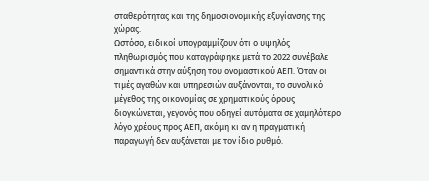σταθερότητας και της δημοσιονομικής εξυγίανσης της χώρας.
Ωστόσο, ειδικοί υπογραμμίζουν ότι ο υψηλός πληθωρισμός που καταγράφηκε μετά το 2022 συνέβαλε σημαντικά στην αύξηση του ονομαστικού ΑΕΠ. Όταν οι τιμές αγαθών και υπηρεσιών αυξάνονται, το συνολικό μέγεθος της οικονομίας σε χρηματικούς όρους διογκώνεται, γεγονός που οδηγεί αυτόματα σε χαμηλότερο λόγο χρέους προς ΑΕΠ, ακόμη κι αν η πραγματική παραγωγή δεν αυξάνεται με τον ίδιο ρυθμό.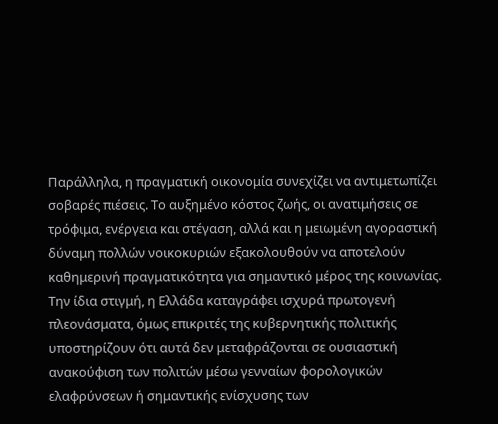Παράλληλα, η πραγματική οικονομία συνεχίζει να αντιμετωπίζει σοβαρές πιέσεις. Το αυξημένο κόστος ζωής, οι ανατιμήσεις σε τρόφιμα, ενέργεια και στέγαση, αλλά και η μειωμένη αγοραστική δύναμη πολλών νοικοκυριών εξακολουθούν να αποτελούν καθημερινή πραγματικότητα για σημαντικό μέρος της κοινωνίας.
Την ίδια στιγμή, η Ελλάδα καταγράφει ισχυρά πρωτογενή πλεονάσματα, όμως επικριτές της κυβερνητικής πολιτικής υποστηρίζουν ότι αυτά δεν μεταφράζονται σε ουσιαστική ανακούφιση των πολιτών μέσω γενναίων φορολογικών ελαφρύνσεων ή σημαντικής ενίσχυσης των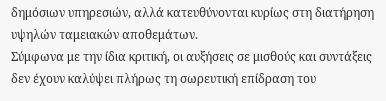δημόσιων υπηρεσιών, αλλά κατευθύνονται κυρίως στη διατήρηση υψηλών ταμειακών αποθεμάτων.
Σύμφωνα με την ίδια κριτική, οι αυξήσεις σε μισθούς και συντάξεις δεν έχουν καλύψει πλήρως τη σωρευτική επίδραση του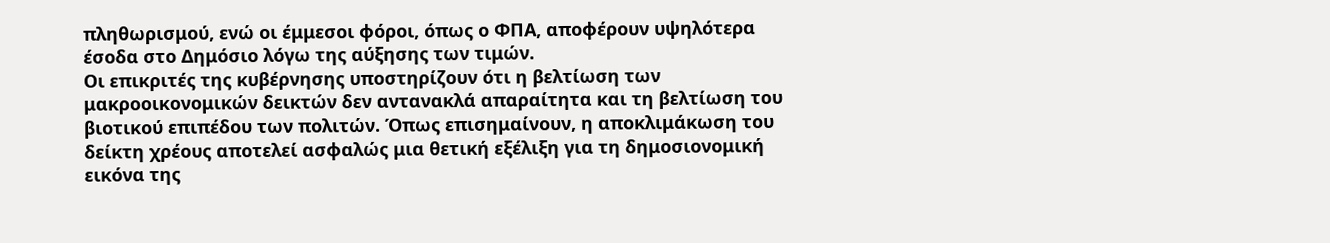πληθωρισμού, ενώ οι έμμεσοι φόροι, όπως ο ΦΠΑ, αποφέρουν υψηλότερα έσοδα στο Δημόσιο λόγω της αύξησης των τιμών.
Οι επικριτές της κυβέρνησης υποστηρίζουν ότι η βελτίωση των μακροοικονομικών δεικτών δεν αντανακλά απαραίτητα και τη βελτίωση του βιοτικού επιπέδου των πολιτών. Όπως επισημαίνουν, η αποκλιμάκωση του δείκτη χρέους αποτελεί ασφαλώς μια θετική εξέλιξη για τη δημοσιονομική εικόνα της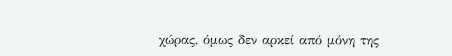χώρας, όμως δεν αρκεί από μόνη της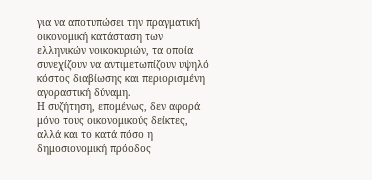για να αποτυπώσει την πραγματική οικονομική κατάσταση των ελληνικών νοικοκυριών, τα οποία συνεχίζουν να αντιμετωπίζουν υψηλό κόστος διαβίωσης και περιορισμένη αγοραστική δύναμη.
Η συζήτηση, επομένως, δεν αφορά μόνο τους οικονομικούς δείκτες, αλλά και το κατά πόσο η δημοσιονομική πρόοδος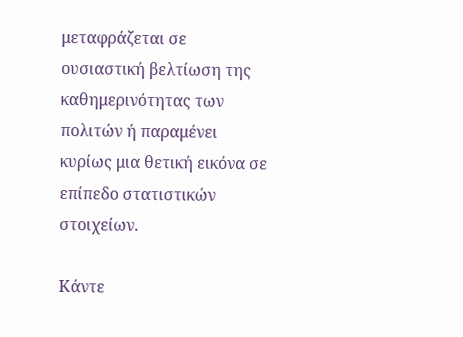μεταφράζεται σε ουσιαστική βελτίωση της καθημερινότητας των πολιτών ή παραμένει κυρίως μια θετική εικόνα σε επίπεδο στατιστικών στοιχείων.

Κάντε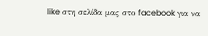like στη σελίδα μας στο facebook για να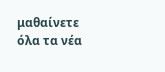μαθαίνετε όλα τα νέα